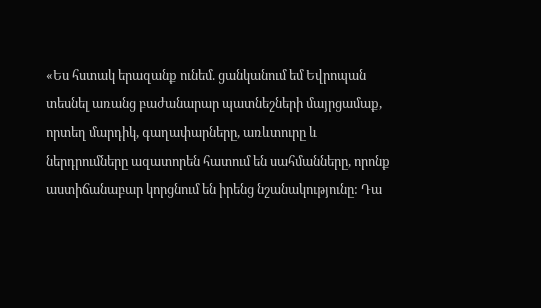«Ես հստակ երազանք ունեմ. ցանկանում եմ Եվրոպան տեսնել առանց բաժանարար պատնեշների մայրցամաք, որտեղ մարդիկ, գաղափարները, առևտուրը և ներդրումները ազատորեն հատում են սահմանները, որոնք աստիճանաբար կորցնում են իրենց նշանակությունը: Դա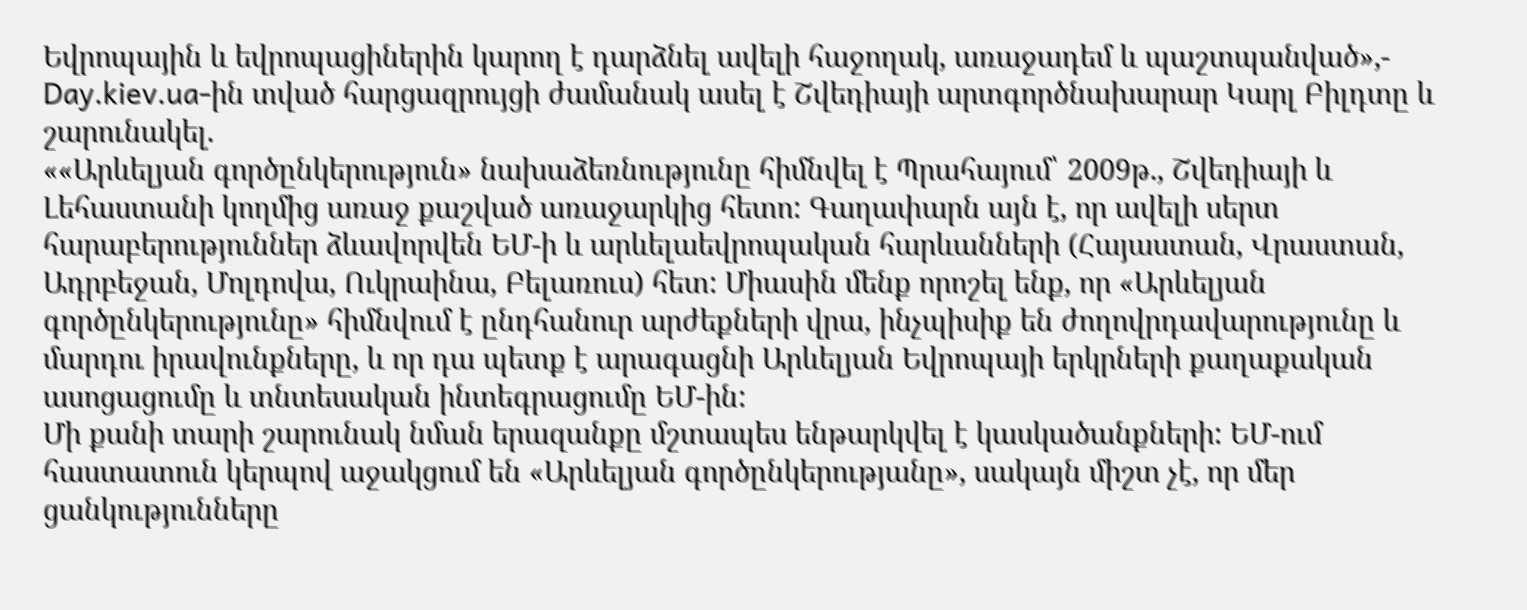Եվրոպային և եվրոպացիներին կարող է դարձնել ավելի հաջողակ, առաջադեմ և պաշտպանված»,- Day.kiev.ua-ին տված հարցազրույցի ժամանակ ասել է Շվեդիայի արտգործնախարար Կարլ Բիլդտը և շարունակել.
««Արևելյան գործընկերություն» նախաձեռնությունը հիմնվել է Պրահայում՝ 2009թ., Շվեդիայի և Լեհաստանի կողմից առաջ քաշված առաջարկից հետո: Գաղափարն այն է, որ ավելի սերտ հարաբերություններ ձևավորվեն ԵՄ-ի և արևելաեվրոպական հարևանների (Հայաստան, Վրաստան, Ադրբեջան, Մոլդովա, Ուկրաինա, Բելառուս) հետ: Միասին մենք որոշել ենք, որ «Արևելյան գործընկերությունը» հիմնվում է ընդհանուր արժեքների վրա, ինչպիսիք են ժողովրդավարությունը և մարդու իրավունքները, և որ դա պետք է արագացնի Արևելյան Եվրոպայի երկրների քաղաքական ասոցացումը և տնտեսական ինտեգրացումը ԵՄ-ին:
Մի քանի տարի շարունակ նման երազանքը մշտապես ենթարկվել է կասկածանքների: ԵՄ-ում հաստատուն կերպով աջակցում են «Արևելյան գործընկերությանը», սակայն միշտ չէ, որ մեր ցանկությունները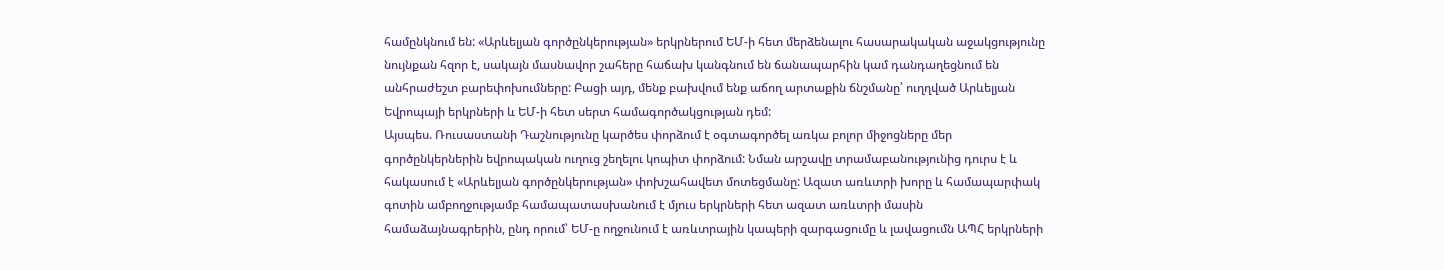համընկնում են: «Արևելյան գործընկերության» երկրներում ԵՄ-ի հետ մերձենալու հասարակական աջակցությունը նույնքան հզոր է, սակայն մասնավոր շահերը հաճախ կանգնում են ճանապարհին կամ դանդաղեցնում են անհրաժեշտ բարեփոխումները: Բացի այդ, մենք բախվում ենք աճող արտաքին ճնշմանը՝ ուղղված Արևելյան Եվրոպայի երկրների և ԵՄ-ի հետ սերտ համագործակցության դեմ:
Այսպես. Ռուսաստանի Դաշնությունը կարծես փորձում է օգտագործել առկա բոլոր միջոցները մեր գործընկերներին եվրոպական ուղուց շեղելու կոպիտ փորձում: Նման արշավը տրամաբանությունից դուրս է և հակասում է «Արևելյան գործընկերության» փոխշահավետ մոտեցմանը: Ազատ առևտրի խորը և համապարփակ գոտին ամբողջությամբ համապատասխանում է մյուս երկրների հետ ազատ առևտրի մասին համաձայնագրերին, ընդ որում՝ ԵՄ-ը ողջունում է առևտրային կապերի զարգացումը և լավացումն ԱՊՀ երկրների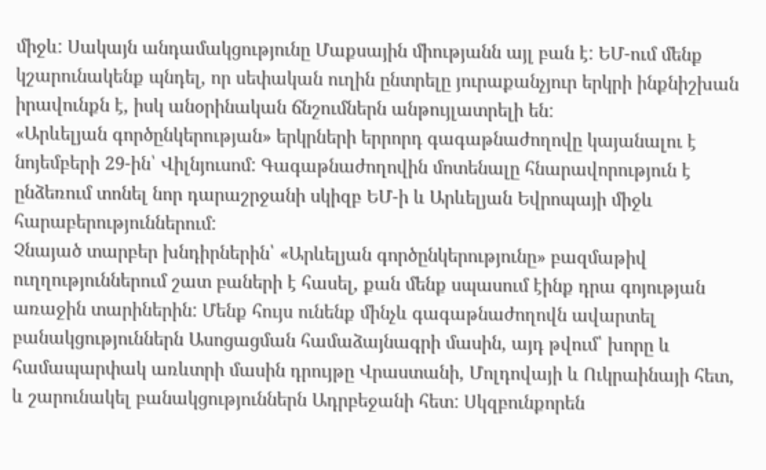միջև: Սակայն անդամակցությունը Մաքսային միությանն այլ բան է: ԵՄ-ում մենք կշարունակենք պնդել, որ սեփական ուղին ընտրելը յուրաքանչյուր երկրի ինքնիշխան իրավունքն է, իսկ անօրինական ճնշումներն անթույլատրելի են:
«Արևելյան գործընկերության» երկրների երրորդ գագաթնաժողովը կայանալու է նոյեմբերի 29-ին՝ Վիլնյուսոմ: Գագաթնաժողովին մոտենալը հնարավորություն է ընձեռում տոնել նոր դարաշրջանի սկիզբ ԵՄ-ի և Արևելյան Եվրոպայի միջև հարաբերություններում:
Չնայած տարբեր խնդիրներին՝ «Արևելյան գործընկերությունը» բազմաթիվ ուղղություններում շատ բաների է հասել, քան մենք սպասում էինք դրա գոյության առաջին տարիներին: Մենք հույս ունենք մինչև գագաթնաժողովն ավարտել բանակցություններն Ասոցացման համաձայնագրի մասին, այդ թվում՝ խորը և համապարփակ առևտրի մասին դրույթը Վրաստանի, Մոլդովայի և Ուկրաինայի հետ, և շարունակել բանակցություններն Ադրբեջանի հետ: Սկզբունքորեն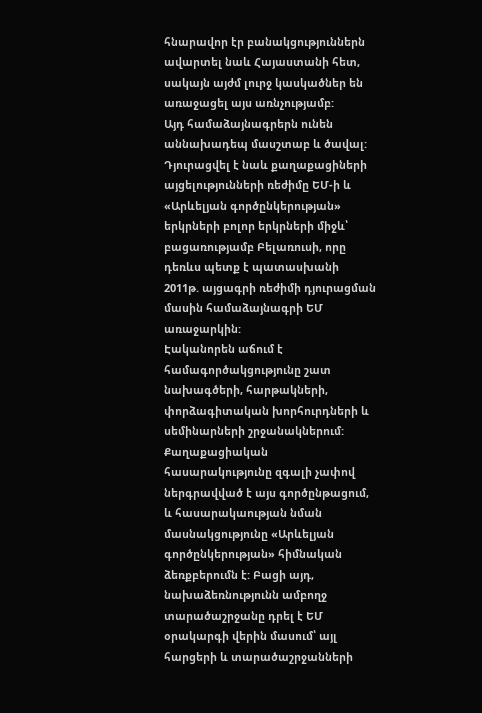հնարավոր էր բանակցություններն ավարտել նաև Հայաստանի հետ, սակայն այժմ լուրջ կասկածներ են առաջացել այս առնչությամբ:
Այդ համաձայնագրերն ունեն աննախադեպ մասշտաբ և ծավալ: Դյուրացվել է նաև քաղաքացիների այցելությունների ռեժիմը ԵՄ-ի և «Արևելյան գործընկերության» երկրների բոլոր երկրների միջև՝ բացառությամբ Բելառուսի, որը դեռևս պետք է պատասխանի 2011թ. այցագրի ռեժիմի դյուրացման մասին համաձայնագրի ԵՄ առաջարկին:
Էականորեն աճում է համագործակցությունը շատ նախագծերի, հարթակների, փորձագիտական խորհուրդների և սեմինարների շրջանակներում: Քաղաքացիական հասարակությունը զգալի չափով ներգրավված է այս գործընթացում, և հասարակաության նման մասնակցությունը «Արևելյան գործընկերության» հիմնական ձեռքբերումն է: Բացի այդ, նախաձեռնությունն ամբողջ տարածաշրջանը դրել է ԵՄ օրակարգի վերին մասում՝ այլ հարցերի և տարածաշրջանների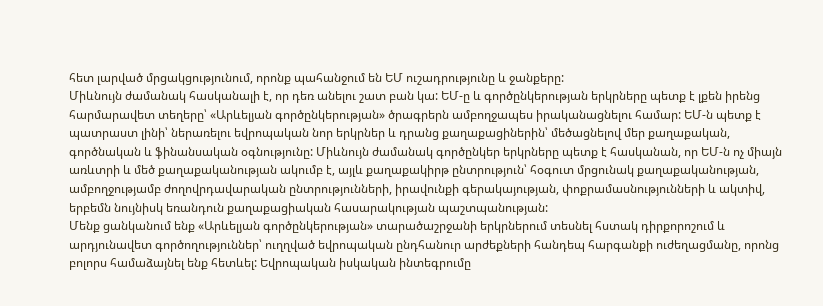հետ լարված մրցակցությունում, որոնք պահանջում են ԵՄ ուշադրությունը և ջանքերը:
Միևնույն ժամանակ հասկանալի է, որ դեռ անելու շատ բան կա: ԵՄ-ը և գործընկերության երկրները պետք է լքեն իրենց հարմարավետ տեղերը՝ «Արևելյան գործընկերության» ծրագրերն ամբողջապես իրականացնելու համար: ԵՄ-ն պետք է պատրաստ լինի՝ ներառելու եվրոպական նոր երկրներ և դրանց քաղաքացիներին՝ մեծացնելով մեր քաղաքական, գործնական և ֆինանսական օգնությունը: Միևնույն ժամանակ գործընկեր երկրները պետք է հասկանան, որ ԵՄ-ն ոչ միայն առևտրի և մեծ քաղաքականության ակումբ է, այլև քաղաքակիրթ ընտրություն՝ հօգուտ մրցունակ քաղաքականության, ամբողջությամբ ժողովրդավարական ընտրությունների, իրավունքի գերակայության, փոքրամասնությունների և ակտիվ, երբեմն նույնիսկ եռանդուն քաղաքացիական հասարակության պաշտպանության:
Մենք ցանկանում ենք «Արևելյան գործընկերության» տարածաշրջանի երկրներում տեսնել հստակ դիրքորոշում և արդյունավետ գործողություններ՝ ուղղված եվրոպական ընդհանուր արժեքների հանդեպ հարգանքի ուժեղացմանը, որոնց բոլորս համաձայնել ենք հետևել: Եվրոպական իսկական ինտեգրումը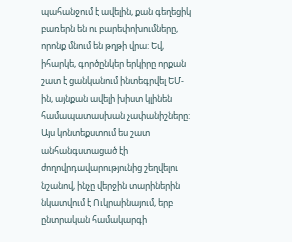պահանջում է ավելին, քան գեղեցիկ բառերն են ու բարեփոխումները, որոնք մնում են թղթի վրա: Եվ, իհարկե, գործընկեր երկիրը որքան շատ է ցանկանում ինտեգրվել ԵՄ-ին, այնքան ավելի խիստ կլինեն համապատասխան չափանիշները:
Այս կոնտեքստում ես շատ անհանգստացած էի ժողովրդավարությունից շեղվելու նշանով, ինչը վերջին տարիներին նկատվում է Ուկրաինայում, երբ ընտրական համակարգի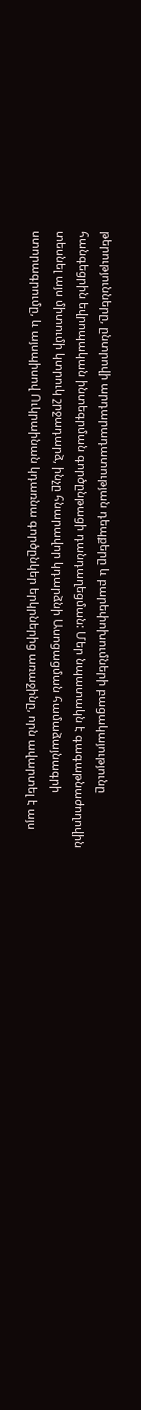թերությունները, ընտրովի արդարադատության դեպքերը և բարեփոխումների բացակայությունը հանգեցրին եվրոպական ինտեգրման գործընթացի դանդաղեցման: Մեր նպատակն է գագաթնաժողովին տեսնել այս միտումի կտրուկ շրջադարձ, ինչը հնարավոր կդարձնի Ասոցացման համաձայնագրի ստորագրումը, և այսպիսով Ուկրաինան կդառնա գործընկեր երկրներից առաջինը, որն ավարտել է այս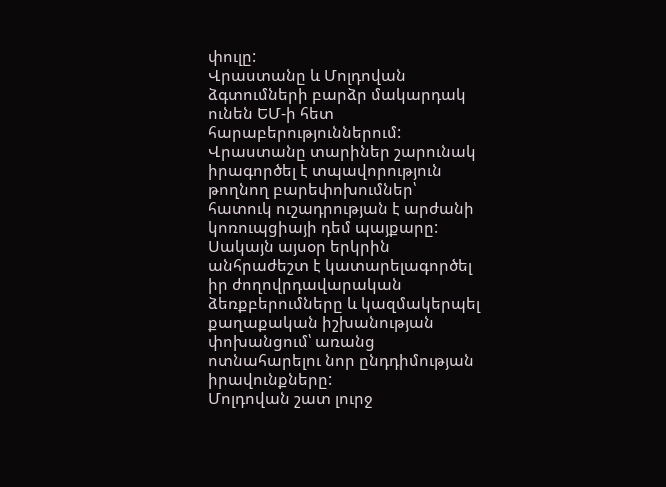փուլը:
Վրաստանը և Մոլդովան ձգտումների բարձր մակարդակ ունեն ԵՄ-ի հետ հարաբերություններում: Վրաստանը տարիներ շարունակ իրագործել է տպավորություն թողնող բարեփոխումներ՝ հատուկ ուշադրության է արժանի կոռուպցիայի դեմ պայքարը: Սակայն այսօր երկրին անհրաժեշտ է կատարելագործել իր ժողովրդավարական ձեռքբերումները և կազմակերպել քաղաքական իշխանության փոխանցում՝ առանց ոտնահարելու նոր ընդդիմության իրավունքները:
Մոլդովան շատ լուրջ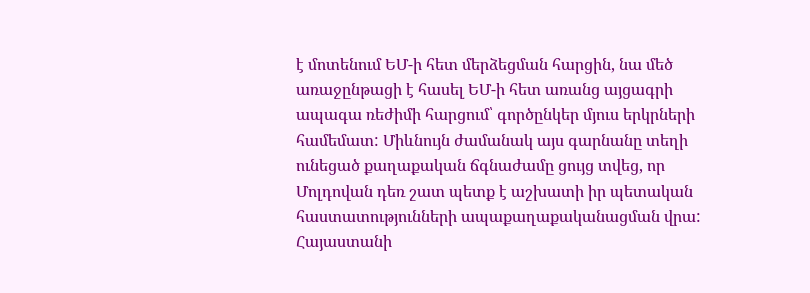է մոտենում ԵՄ-ի հետ մերձեցման հարցին, նա մեծ առաջընթացի է հասել ԵՄ-ի հետ առանց այցագրի ապագա ռեժիմի հարցում՝ գործընկեր մյուս երկրների համեմատ: Միևնույն ժամանակ այս գարնանը տեղի ունեցած քաղաքական ճգնաժամը ցույց տվեց, որ Մոլդովան դեռ շատ պետք է աշխատի իր պետական հաստատությունների ապաքաղաքականացման վրա:
Հայաստանի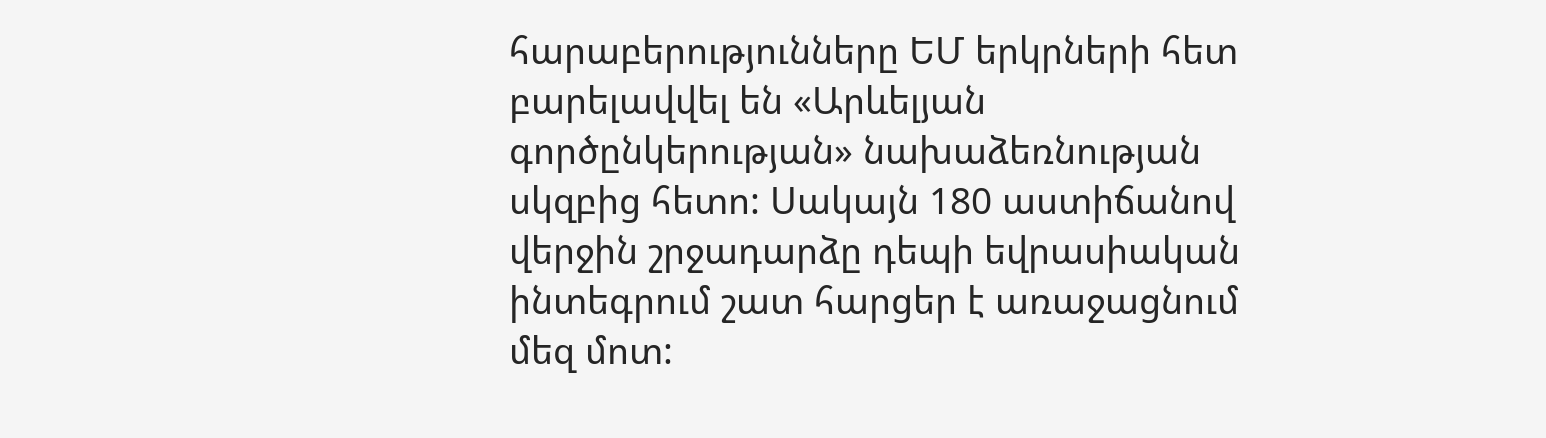հարաբերությունները ԵՄ երկրների հետ բարելավվել են «Արևելյան գործընկերության» նախաձեռնության սկզբից հետո: Սակայն 180 աստիճանով վերջին շրջադարձը դեպի եվրասիական ինտեգրում շատ հարցեր է առաջացնում մեզ մոտ: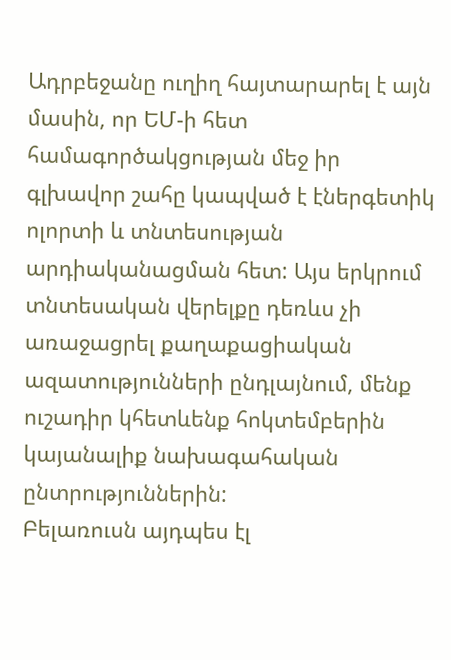Ադրբեջանը ուղիղ հայտարարել է այն մասին, որ ԵՄ-ի հետ համագործակցության մեջ իր գլխավոր շահը կապված է էներգետիկ ոլորտի և տնտեսության արդիականացման հետ: Այս երկրում տնտեսական վերելքը դեռևս չի առաջացրել քաղաքացիական ազատությունների ընդլայնում, մենք ուշադիր կհետևենք հոկտեմբերին կայանալիք նախագահական ընտրություններին:
Բելառուսն այդպես էլ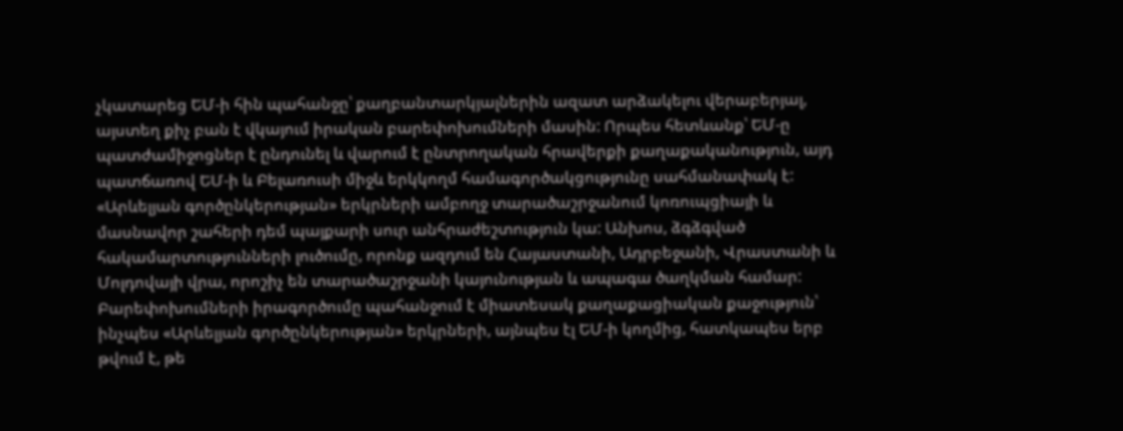չկատարեց ԵՄ-ի հին պահանջը՝ քաղբանտարկյալներին ազատ արձակելու վերաբերյալ, այստեղ քիչ բան է վկայում իրական բարեփոխումների մասին: Որպես հետևանք՝ ԵՄ-ը պատժամիջոցներ է ընդունել և վարում է ընտրողական հրավերքի քաղաքականություն, այդ պատճառով ԵՄ-ի և Բելառուսի միջև երկկողմ համագործակցությունը սահմանափակ է:
«Արևելյան գործընկերության» երկրների ամբողջ տարածաշրջանում կոռուպցիայի և մասնավոր շահերի դեմ պայքարի սուր անհրաժեշտություն կա: Անխոս, ձգձգված հակամարտությունների լուծումը, որոնք ազդում են Հայաստանի, Ադրբեջանի, Վրաստանի և Մոլդովայի վրա, որոշիչ են տարածաշրջանի կայունության և ապագա ծաղկման համար:
Բարեփոխումների իրագործումը պահանջում է միատեսակ քաղաքացիական քաջություն՝ ինչպես «Արևելյան գործընկերության» երկրների, այնպես էլ ԵՄ-ի կողմից, հատկապես երբ թվում է, թե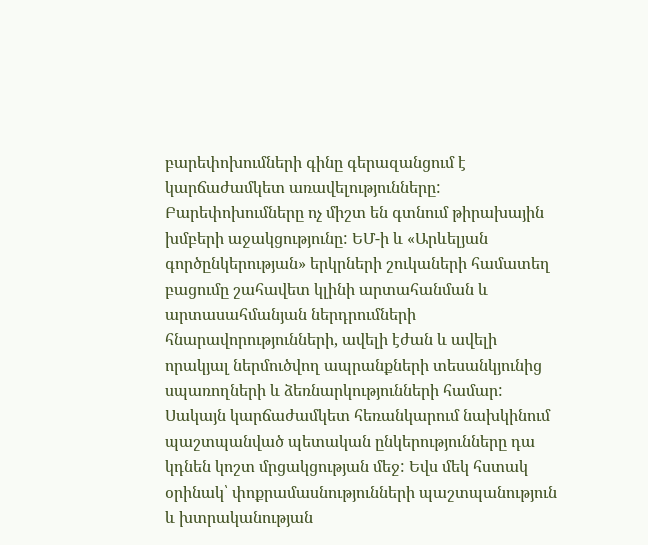բարեփոխումների գինը գերազանցում է կարճաժամկետ առավելությունները: Բարեփոխումները ոչ միշտ են գտնում թիրախային խմբերի աջակցությունը: ԵՄ-ի և «Արևելյան գործընկերության» երկրների շուկաների համատեղ բացումը շահավետ կլինի արտահանման և արտասահմանյան ներդրումների հնարավորությունների, ավելի էժան և ավելի որակյալ ներմուծվող ապրանքների տեսանկյունից սպառողների և ձեռնարկությունների համար: Սակայն կարճաժամկետ հեռանկարում նախկինում պաշտպանված պետական ընկերությունները դա կդնեն կոշտ մրցակցության մեջ: Եվս մեկ հստակ օրինակ՝ փոքրամասնությունների պաշտպանություն և խտրականության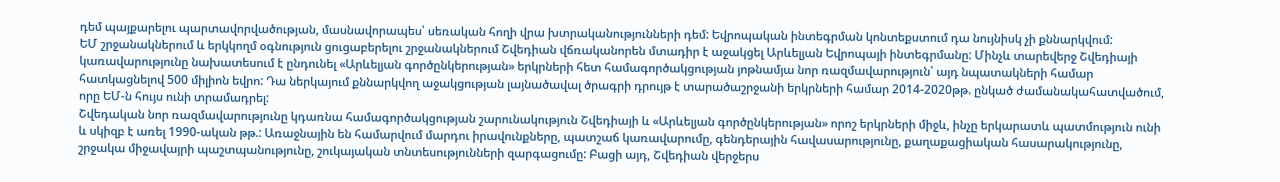դեմ պայքարելու պարտավորվածության, մասնավորապես՝ սեռական հողի վրա խտրականությունների դեմ: Եվրոպական ինտեգրման կոնտեքստում դա նույնիսկ չի քննարկվում:
ԵՄ շրջանակներում և երկկողմ օգնություն ցուցաբերելու շրջանակներում Շվեդիան վճռականորեն մտադիր է աջակցել Արևելյան Եվրոպայի ինտեգրմանը: Մինչև տարեվերջ Շվեդիայի կառավարությունը նախատեսում է ընդունել «Արևելյան գործընկերության» երկրների հետ համագործակցության յոթնամյա նոր ռազմավարություն՝ այդ նպատակների համար հատկացնելով 500 միլիոն եվրո: Դա ներկայում քննարկվող աջակցության լայնածավալ ծրագրի դրույթ է տարածաշրջանի երկրների համար 2014-2020թթ. ընկած ժամանակահատվածում, որը ԵՄ-ն հույս ունի տրամադրել:
Շվեդական նոր ռազմավարությունը կդառնա համագործակցության շարունակություն Շվեդիայի և «Արևելյան գործընկերության» որոշ երկրների միջև, ինչը երկարատև պատմություն ունի և սկիզբ է առել 1990-ական թթ.: Առաջնային են համարվում մարդու իրավունքները, պատշաճ կառավարումը, գենդերային հավասարությունը, քաղաքացիական հասարակությունը, շրջակա միջավայրի պաշտպանությունը, շուկայական տնտեսությունների զարգացումը: Բացի այդ, Շվեդիան վերջերս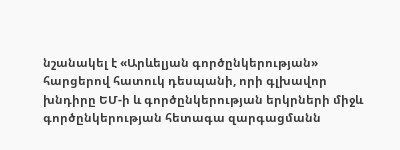նշանակել է «Արևելյան գործընկերության» հարցերով հատուկ դեսպանի, որի գլխավոր խնդիրը ԵՄ-ի և գործընկերության երկրների միջև գործընկերության հետագա զարգացմանն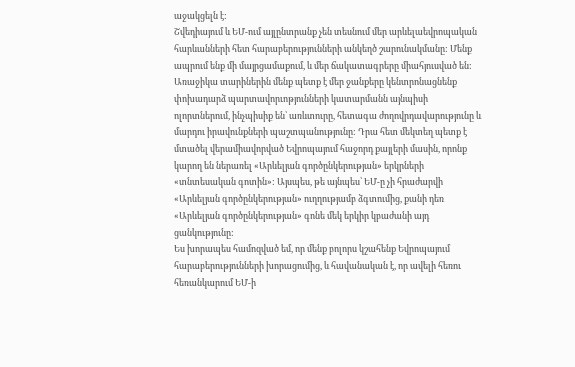աջակցելն է:
Շվեդիայում և ԵՄ-ում այլընտրանք չեն տեսնում մեր արևելաեվրոպական հարևանների հետ հարաբերությունների անկեղծ շարունակմանը: Մենք ապրում ենք մի մայրցամաքում, և մեր ճակատագրերը միահյուսված են: Առաջիկա տարիներին մենք պետք է մեր ջանքերը կենտրոնացնենք փոխադարձ պարտավորւոթյունների կատարմանն այնպիսի ոլորտներում, ինչպիսիք են՝ առևտուրը, հետագա ժողովրդավարությունը և մարդու իրավունքների պաշտպանությունը: Դրա հետ մեկտեղ պետք է մտածել վերամիավորված Եվրոպայում հաջորդ քայլերի մասին, որոնք կարող են ներառել «Արևելյան գործընկերության» երկրների «տնտեսական գոտին»: Այսպես, թե այնպես՝ ԵՄ-ը չի հրաժարվի «Արևելյան գործընկերության» ուղղությամբ ձգտումից, քանի դեռ «Արևելյան գործընկերության» գոնե մեկ երկիր կբաժանի այդ ցանկությունը:
Ես խորապես համոզված եմ, որ մենք բոլորս կշահենք Եվրոպայում հարաբերությունների խորացումից, և հավանական է, որ ավելի հեռու հեռանկարում ԵՄ-ի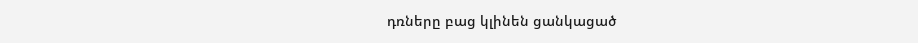դռները բաց կլինեն ցանկացած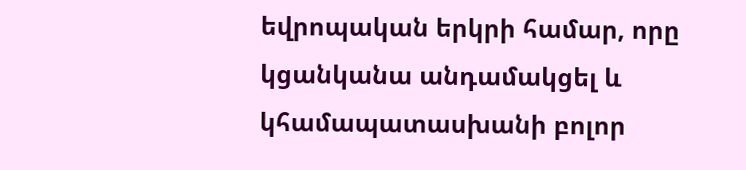եվրոպական երկրի համար, որը կցանկանա անդամակցել և կհամապատասխանի բոլոր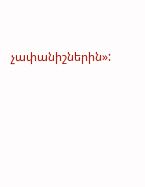չափանիշներին»: